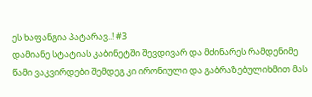ეს ხაფანგია პატარავ..! #3
დამიანე სტატიას კაბინეტში შევდივარ და მძინარეს რამდენიმე წამი ვაკვირდები შემდეგ კი ირონიული და გაბრაზებულიხმით მას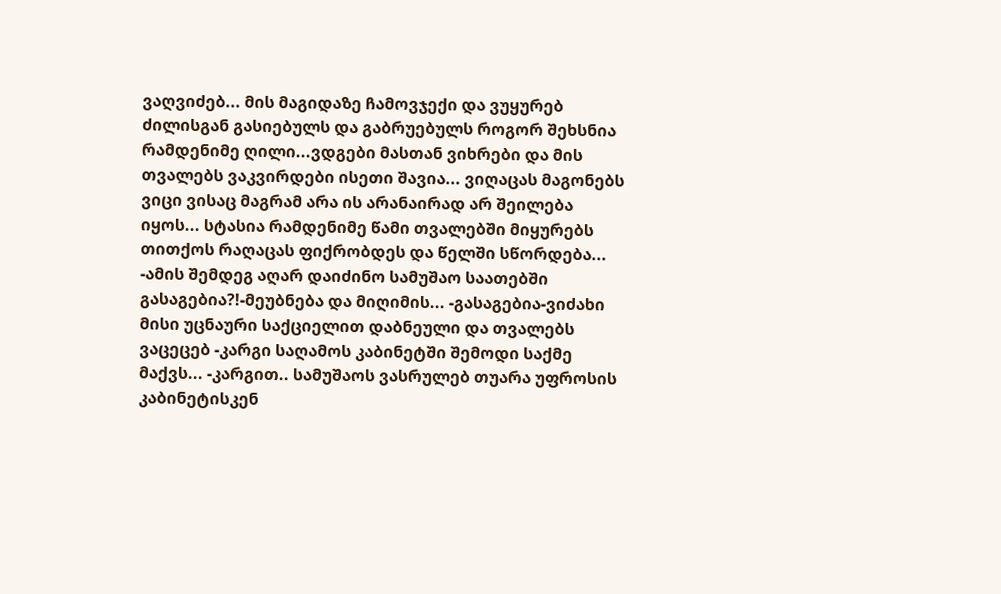ვაღვიძებ... მის მაგიდაზე ჩამოვჯექი და ვუყურებ ძილისგან გასიებულს და გაბრუებულს როგორ შეხსნია რამდენიმე ღილი...ვდგები მასთან ვიხრები და მის თვალებს ვაკვირდები ისეთი შავია... ვიღაცას მაგონებს ვიცი ვისაც მაგრამ არა ის არანაირად არ შეილება იყოს... სტასია რამდენიმე წამი თვალებში მიყურებს თითქოს რაღაცას ფიქრობდეს და წელში სწორდება... -ამის შემდეგ აღარ დაიძინო სამუშაო საათებში გასაგებია?!-მეუბნება და მიღიმის... -გასაგებია-ვიძახი მისი უცნაური საქციელით დაბნეული და თვალებს ვაცეცებ -კარგი საღამოს კაბინეტში შემოდი საქმე მაქვს... -კარგით.. სამუშაოს ვასრულებ თუარა უფროსის კაბინეტისკენ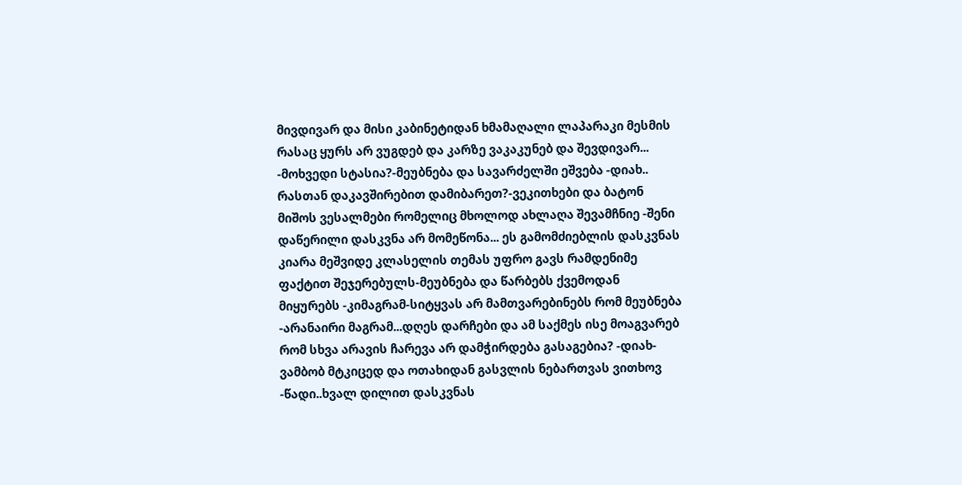მივდივარ და მისი კაბინეტიდან ხმამაღალი ლაპარაკი მესმის რასაც ყურს არ ვუგდებ და კარზე ვაკაკუნებ და შევდივარ... -მოხვედი სტასია?-მეუბნება და სავარძელში ეშვება -დიახ.. რასთან დაკავშირებით დამიბარეთ?-ვეკითხები და ბატონ მიშოს ვესალმები რომელიც მხოლოდ ახლაღა შევამჩნიე -შენი დაწერილი დასკვნა არ მომეწონა... ეს გამომძიებლის დასკვნას კიარა მეშვიდე კლასელის თემას უფრო გავს რამდენიმე ფაქტით შეჯერებულს-მეუბნება და წარბებს ქვემოდან მიყურებს -კიმაგრამ-სიტყვას არ მამთვარებინებს რომ მეუბნება -არანაირი მაგრამ...დღეს დარჩები და ამ საქმეს ისე მოაგვარებ რომ სხვა არავის ჩარევა არ დამჭირდება გასაგებია? -დიახ-ვამბობ მტკიცედ და ოთახიდან გასვლის ნებართვას ვითხოვ -წადი..ხვალ დილით დასკვნას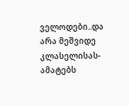ველოდები..და არა მეშვიდე კლასელისას-ამატებს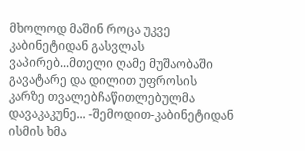მხოლოდ მაშინ როცა უკვე კაბინეტიდან გასვლას ვაპირებ...მთელი ღამე მუშაობაში გავატარე და დილით უფროსის კარზე თვალებჩაწითლებულმა დავაკაკუნე... -შემოდით-კაბინეტიდან ისმის ხმა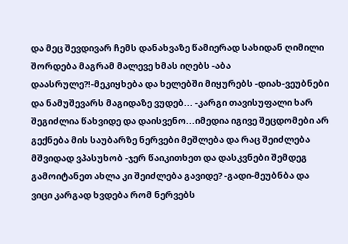და მეც შევდივარ ჩემს დანახვაზე წამიერად სახიდან ღიმილი შორდება მაგრამ მალევე ხმას იღებს -აბა დაასრულე?!-მეკიყხება და ხელებში მიყურებს -დიახ-ვეუბნები და ნამუშევარს მაგიდაზე ვუდებ... -კარგი თავისუფალი ხარ შეგიძლია წახვიდე და დაისვენო...იმედია იგივე შეცდომები არ გექნება მის საუბარზე ნერვები მეშლება და რაც შეიძლება მშვიდად ვპასუხობ -ჯერ წაიკითხეთ და დასკვნები შემდეგ გამოიტანეთ ახლა კი შეიძლება გავიდე? -გადი-მეუბნბა და ვიცი კარგად ხვდება რომ ნერვებს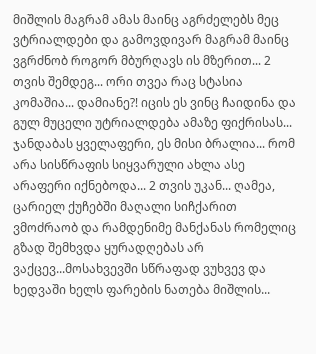მიშლის მაგრამ ამას მაინც აგრძელებს მეც ვტრიალდები და გამოვდივარ მაგრამ მაინც ვგრძნობ როგორ მბურღავს ის მზერით... 2 თვის შემდეგ... ორი თვეა რაც სტასია კომაშია... დამიანე?! იცის ეს ვინც ჩაიდინა და გულ მუცელი უტრიალდება ამაზე ფიქრისას... ჯანდაბას ყველაფერი, ეს მისი ბრალია... რომ არა სისწრაფის სიყვარული ახლა ასე არაფერი იქნებოდა... 2 თვის უკან... ღამეა, ცარიელ ქუჩებში მაღალი სიჩქარით ვმოძრაობ და რამდენიმე მანქანას რომელიც გზად შემხვდა ყურადღებას არ ვაქცევ...მოსახვევში სწრაფად ვუხვევ და ხედვაში ხელს ფარების ნათება მიშლის...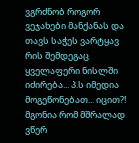ვგრძნობ როგორ ვეჯახები მანქანას და თავს საჭეს ვარტყავ რის შემდეგაც ყველაფერი ნისლში იძირება... პ.ს იმედია მოგეწონებათ... იცით?! მგონია რომ მშრალად ვწერ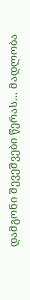დამგონი შევეშვები წერას... მადლობა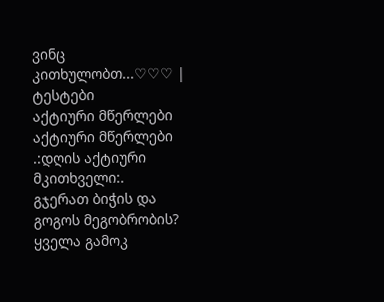ვინც კითხულობთ...♡♡♡ |
ტესტები
აქტიური მწერლები
აქტიური მწერლები
.:დღის აქტიური მკითხველი:.
გჯერათ ბიჭის და გოგოს მეგობრობის?
ყველა გამოკ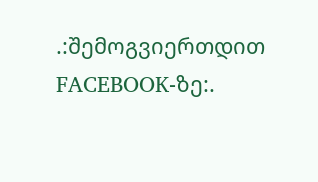.:შემოგვიერთდით FACEBOOK-ზე:.